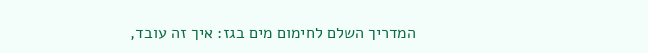המדריך השלם לחימום מים בגז: איך זה עובד,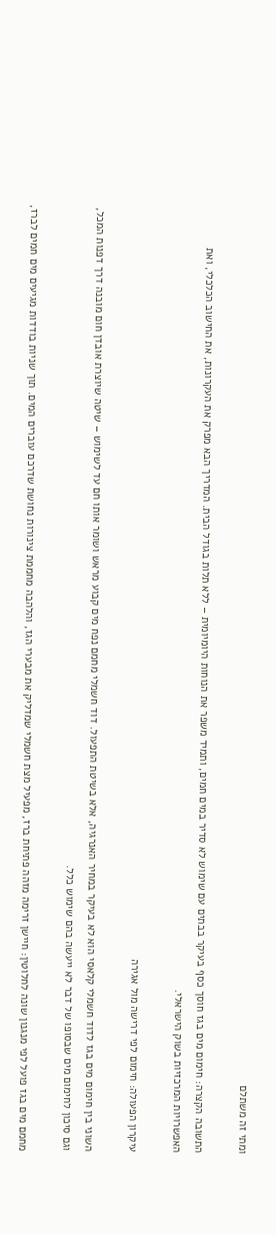ומתי זה משתלם

התשובה הקצרה: חימום מים בגז חוסך כסף בעיקר בבתים עם שימוש לא סדיר במים חמים, ותמיד משפר את הנוחות היומיומית – ללא תלות בגודל הבית. המדריך הבא מפרק את העקרונות, את החישוב הכלכלי, ואת האפשרויות המרכזיות בשוק הישראלי.

עיקרון הפעולה: חימום לפי דרישה מול אגירה

השוני בין חימום מים בגז לדוד חשמלי קלאסי הוא לא בעיקר במחיר האנרגיה, אלא בשיטת התפעול. דוד חשמלי מחמם נפח מים קבוע מראש ושומר אותו חם עד לשימוש – שיטה שיוצרת אובדן חום מובנה דרך דפנות המכל, וגם סיכון לחימום מים שבסופו של דבר לא ייעשה בהם שימוש כלל.

מחמם מים בגז פועל לפי מנגנון שונה לחלוטין: חיישן זרימה מזהה פתיחת ברז, מפעיל מצת חשמלי שמדליק את מבערי הגז, והלהבה מחממת צינורות נחושת שדרכם עוברים המים. תוך שניות בודדות מגיעים מים חמים לברז,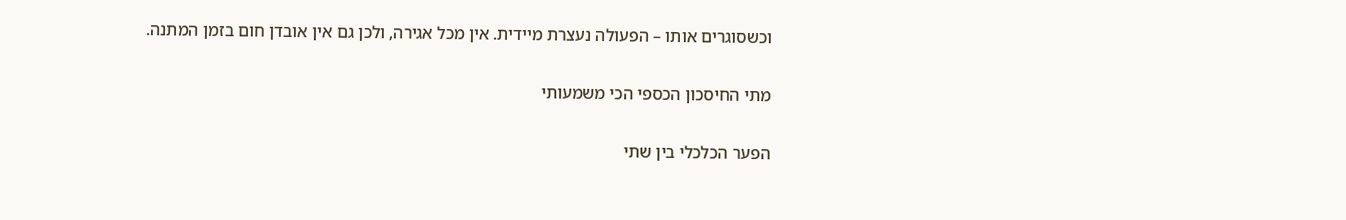וכשסוגרים אותו – הפעולה נעצרת מיידית. אין מכל אגירה, ולכן גם אין אובדן חום בזמן המתנה.

מתי החיסכון הכספי הכי משמעותי

הפער הכלכלי בין שתי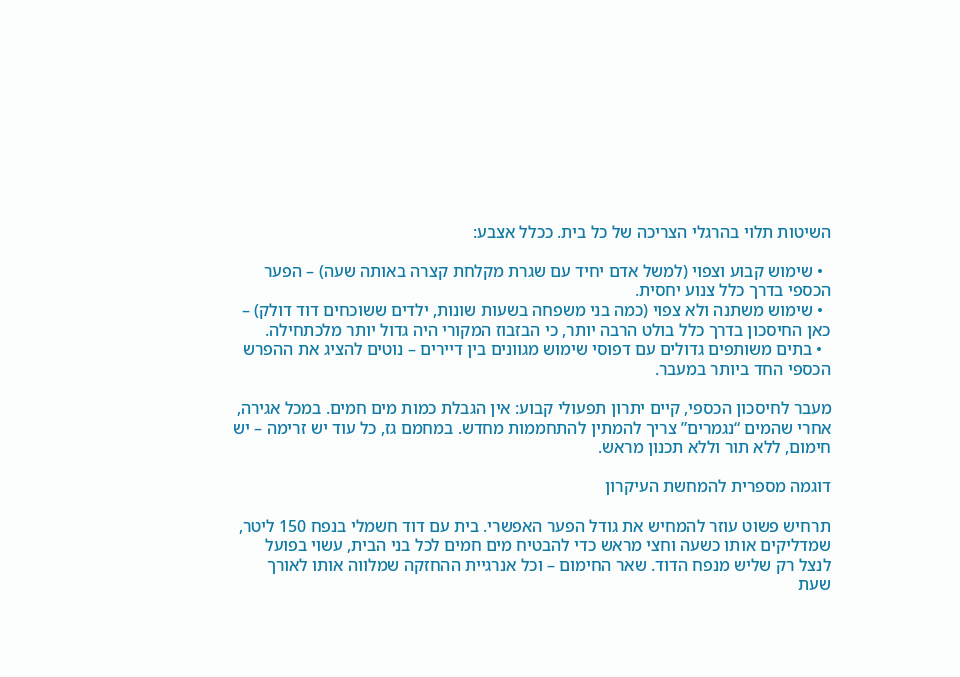השיטות תלוי בהרגלי הצריכה של כל בית. ככלל אצבע:

  • שימוש קבוע וצפוי (למשל אדם יחיד עם שגרת מקלחת קצרה באותה שעה) – הפער הכספי בדרך כלל צנוע יחסית.
  • שימוש משתנה ולא צפוי (כמה בני משפחה בשעות שונות, ילדים ששוכחים דוד דולק) – כאן החיסכון בדרך כלל בולט הרבה יותר, כי הבזבוז המקורי היה גדול יותר מלכתחילה.
  • בתים משותפים גדולים עם דפוסי שימוש מגוונים בין דיירים – נוטים להציג את ההפרש הכספי החד ביותר במעבר.

מעבר לחיסכון הכספי, קיים יתרון תפעולי קבוע: אין הגבלת כמות מים חמים. במכל אגירה, אחרי שהמים “נגמרים” צריך להמתין להתחממות מחדש. במחמם גז, כל עוד יש זרימה – יש חימום, ללא תור וללא תכנון מראש.

דוגמה מספרית להמחשת העיקרון

תרחיש פשוט עוזר להמחיש את גודל הפער האפשרי. בית עם דוד חשמלי בנפח 150 ליטר, שמדליקים אותו כשעה וחצי מראש כדי להבטיח מים חמים לכל בני הבית, עשוי בפועל לנצל רק שליש מנפח הדוד. שאר החימום – וכל אנרגיית ההחזקה שמלווה אותו לאורך שעת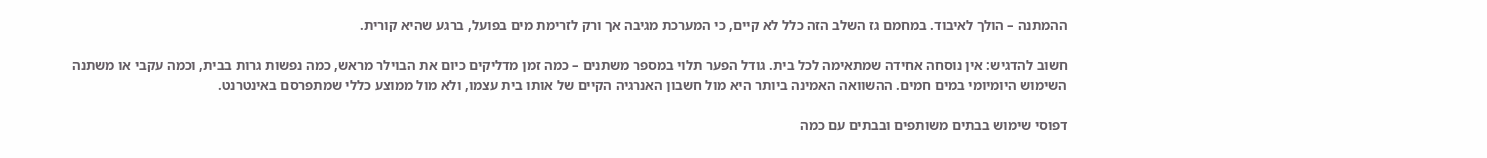ההמתנה – הולך לאיבוד. במחמם גז השלב הזה כלל לא קיים, כי המערכת מגיבה אך ורק לזרימת מים בפועל, ברגע שהיא קורית.

חשוב להדגיש: אין נוסחה אחידה שמתאימה לכל בית. גודל הפער תלוי במספר משתנים – כמה זמן מדליקים כיום את הבוילר מראש, כמה נפשות גרות בבית, וכמה עקבי או משתנה השימוש היומיומי במים חמים. ההשוואה האמינה ביותר היא מול חשבון האנרגיה הקיים של אותו בית עצמו, ולא מול ממוצע כללי שמתפרסם באינטרנט.

דפוסי שימוש בבתים משותפים ובבתים עם כמה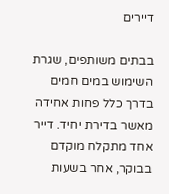דיירים

בבתים משותפים, שגרת השימוש במים חמים בדרך כלל פחות אחידה מאשר בדירת יחיד. דייר אחד מתקלח מוקדם בבוקר, אחר בשעות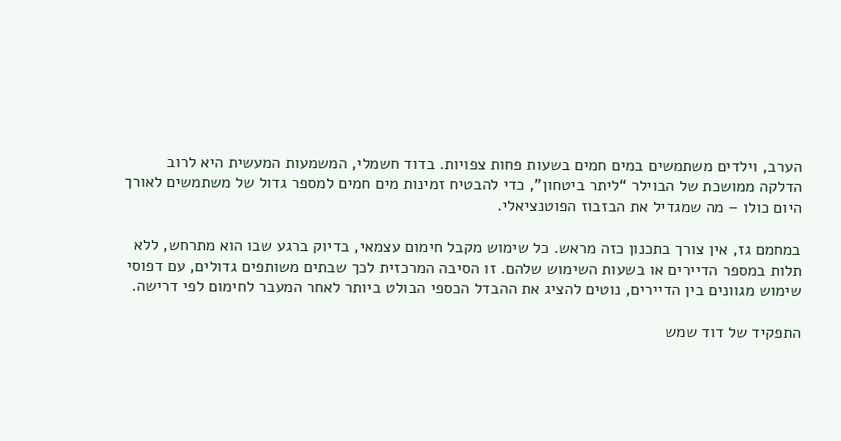הערב, וילדים משתמשים במים חמים בשעות פחות צפויות. בדוד חשמלי, המשמעות המעשית היא לרוב הדלקה ממושכת של הבוילר “ליתר ביטחון”, כדי להבטיח זמינות מים חמים למספר גדול של משתמשים לאורך היום כולו – מה שמגדיל את הבזבוז הפוטנציאלי.

במחמם גז, אין צורך בתכנון כזה מראש. כל שימוש מקבל חימום עצמאי, בדיוק ברגע שבו הוא מתרחש, ללא תלות במספר הדיירים או בשעות השימוש שלהם. זו הסיבה המרכזית לכך שבתים משותפים גדולים, עם דפוסי שימוש מגוונים בין הדיירים, נוטים להציג את ההבדל הכספי הבולט ביותר לאחר המעבר לחימום לפי דרישה.

התפקיד של דוד שמש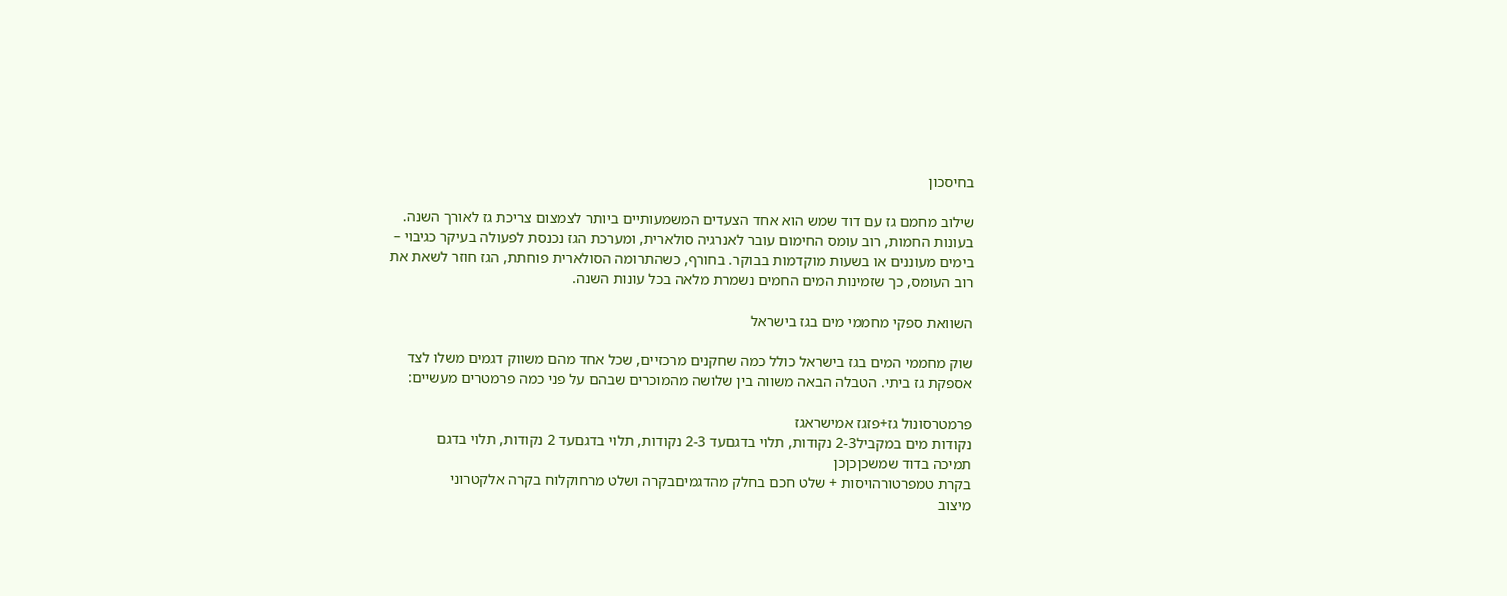בחיסכון

שילוב מחמם גז עם דוד שמש הוא אחד הצעדים המשמעותיים ביותר לצמצום צריכת גז לאורך השנה. בעונות החמות, רוב עומס החימום עובר לאנרגיה סולארית, ומערכת הגז נכנסת לפעולה בעיקר כגיבוי – בימים מעוננים או בשעות מוקדמות בבוקר. בחורף, כשהתרומה הסולארית פוחתת, הגז חוזר לשאת את רוב העומס, כך שזמינות המים החמים נשמרת מלאה בכל עונות השנה.

השוואת ספקי מחממי מים בגז בישראל

שוק מחממי המים בגז בישראל כולל כמה שחקנים מרכזיים, שכל אחד מהם משווק דגמים משלו לצד אספקת גז ביתי. הטבלה הבאה משווה בין שלושה מהמוכרים שבהם על פני כמה פרמטרים מעשיים:

פרמטרסונול גז+פזגז אמישראגז
נקודות מים במקביל2-3 נקודות, תלוי בדגםעד 2-3 נקודות, תלוי בדגםעד 2 נקודות, תלוי בדגם
תמיכה בדוד שמשכןכןכן
בקרת טמפרטורהויסות + שלט חכם בחלק מהדגמיםבקרה ושלט מרחוקלוח בקרה אלקטרוני
מיצוב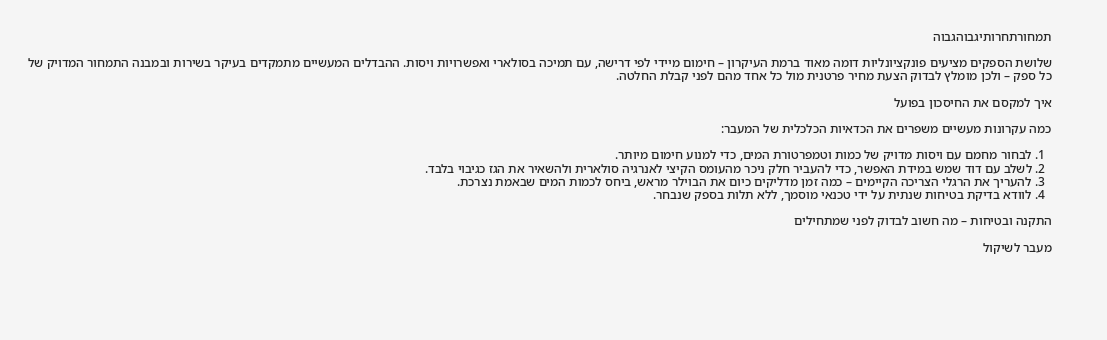תמחורתחרותיגבוהגבוה

שלושת הספקים מציעים פונקציונליות דומה מאוד ברמת העיקרון – חימום מיידי לפי דרישה, עם תמיכה בסולארי ואפשרויות ויסות. ההבדלים המעשיים מתמקדים בעיקר בשירות ובמבנה התמחור המדויק של כל ספק – ולכן מומלץ לבדוק הצעת מחיר פרטנית מול כל אחד מהם לפני קבלת החלטה.

איך למקסם את החיסכון בפועל

כמה עקרונות מעשיים משפרים את הכדאיות הכלכלית של המעבר:

  1. לבחור מחמם עם ויסות מדויק של כמות וטמפרטורת המים, כדי למנוע חימום מיותר.
  2. לשלב עם דוד שמש במידת האפשר, כדי להעביר חלק ניכר מהעומס הקיצי לאנרגיה סולארית ולהשאיר את הגז כגיבוי בלבד.
  3. להעריך את הרגלי הצריכה הקיימים – כמה זמן מדליקים כיום את הבוילר מראש, ביחס לכמות המים שבאמת נצרכת.
  4. לוודא בדיקת בטיחות שנתית על ידי טכנאי מוסמך, ללא תלות בספק שנבחר.

התקנה ובטיחות – מה חשוב לבדוק לפני שמתחילים

מעבר לשיקול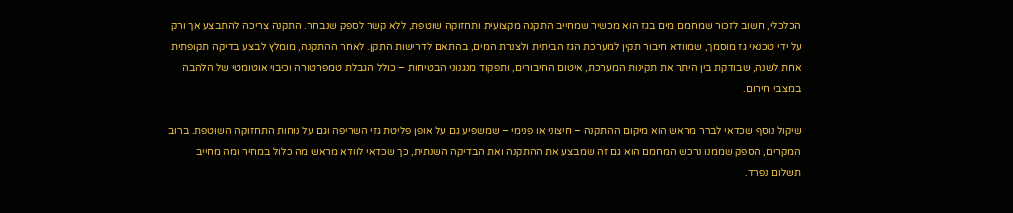הכלכלי, חשוב לזכור שמחמם מים בגז הוא מכשיר שמחייב התקנה מקצועית ותחזוקה שוטפת, ללא קשר לספק שנבחר. התקנה צריכה להתבצע אך ורק על ידי טכנאי גז מוסמך, שמוודא חיבור תקין למערכת הגז הביתית ולצנרת המים, בהתאם לדרישות התקן. לאחר ההתקנה, מומלץ לבצע בדיקה תקופתית אחת לשנה, שבודקת בין היתר את תקינות המערכת, איטום החיבורים, ותפקוד מנגנוני הבטיחות – כולל הגבלת טמפרטורה וכיבוי אוטומטי של הלהבה במצבי חירום.

שיקול נוסף שכדאי לברר מראש הוא מיקום ההתקנה – חיצוני או פנימי – שמשפיע גם על אופן פליטת גזי השריפה וגם על נוחות התחזוקה השוטפת. ברוב המקרים, הספק שממנו נרכש המחמם הוא גם זה שמבצע את ההתקנה ואת הבדיקה השנתית, כך שכדאי לוודא מראש מה כלול במחיר ומה מחייב תשלום נפרד.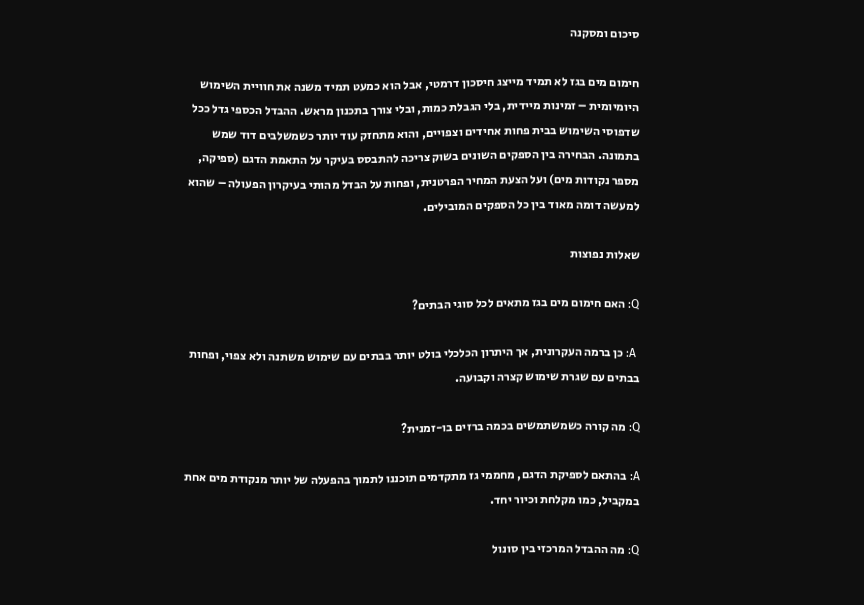סיכום ומסקנה

חימום מים בגז לא תמיד מייצג חיסכון דרמטי, אבל הוא כמעט תמיד משנה את חוויית השימוש היומיומית – זמינות מיידית, בלי הגבלת כמות, ובלי צורך בתכנון מראש. ההבדל הכספי גדל ככל שדפוסי השימוש בבית פחות אחידים וצפויים, והוא מתחזק עוד יותר כשמשלבים דוד שמש בתמונה. הבחירה בין הספקים השונים בשוק צריכה להתבסס בעיקר על התאמת הדגם (ספיקה, מספר נקודות מים) ועל הצעת המחיר הפרטנית, ופחות על הבדל מהותי בעיקרון הפעולה – שהוא למעשה דומה מאוד בין כל הספקים המובילים.

שאלות נפוצות

Q: האם חימום מים בגז מתאים לכל סוגי הבתים?

 A: כן ברמה העקרונית, אך היתרון הכלכלי בולט יותר בבתים עם שימוש משתנה ולא צפוי, ופחות בבתים עם שגרת שימוש קצרה וקבועה.

Q: מה קורה כשמשתמשים בכמה ברזים בו-זמנית?

A: בהתאם לספיקת הדגם, מחממי גז מתקדמים תוכננו לתמוך בהפעלה של יותר מנקודת מים אחת במקביל, כמו מקלחת וכיור יחד.

Q: מה ההבדל המרכזי בין סונול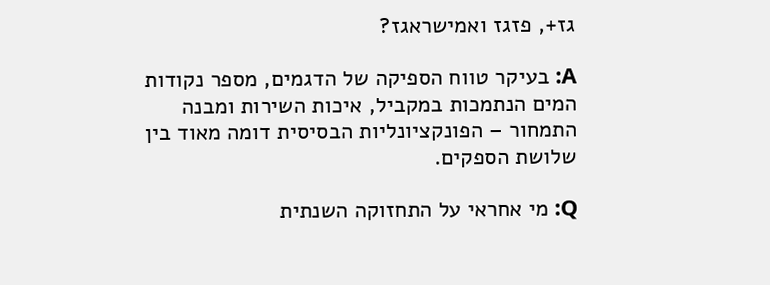גז+, פזגז ואמישראגז?

A: בעיקר טווח הספיקה של הדגמים, מספר נקודות המים הנתמכות במקביל, איכות השירות ומבנה התמחור – הפונקציונליות הבסיסית דומה מאוד בין שלושת הספקים.

Q: מי אחראי על התחזוקה השנתית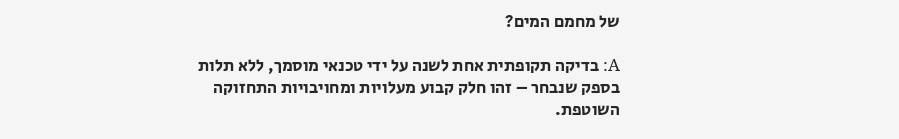של מחמם המים?

A: בדיקה תקופתית אחת לשנה על ידי טכנאי מוסמך, ללא תלות בספק שנבחר – זהו חלק קבוע מעלויות ומחויבויות התחזוקה השוטפת.